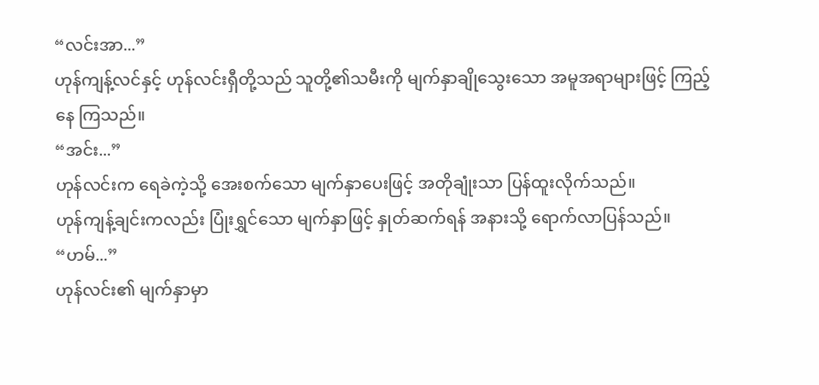“လင်းအာ...”
ဟုန်ကျန့်လင်နှင့် ဟုန်လင်းရှီတို့သည် သူတို့၏သမီးကို မျက်နှာချိုသွေးသော အမူအရာများဖြင့် ကြည့်နေ ကြသည်။
“အင်း...”
ဟုန်လင်းက ရေခဲကဲ့သို့ အေးစက်သော မျက်နှာပေးဖြင့် အတိုချုံးသာ ပြန်ထူးလိုက်သည်။
ဟုန်ကျန့်ချင်းကလည်း ပြုံးရွှင်သော မျက်နှာဖြင့် နှုတ်ဆက်ရန် အနားသို့ ရောက်လာပြန်သည်။
“ဟမ်...”
ဟုန်လင်း၏ မျက်နှာမှာ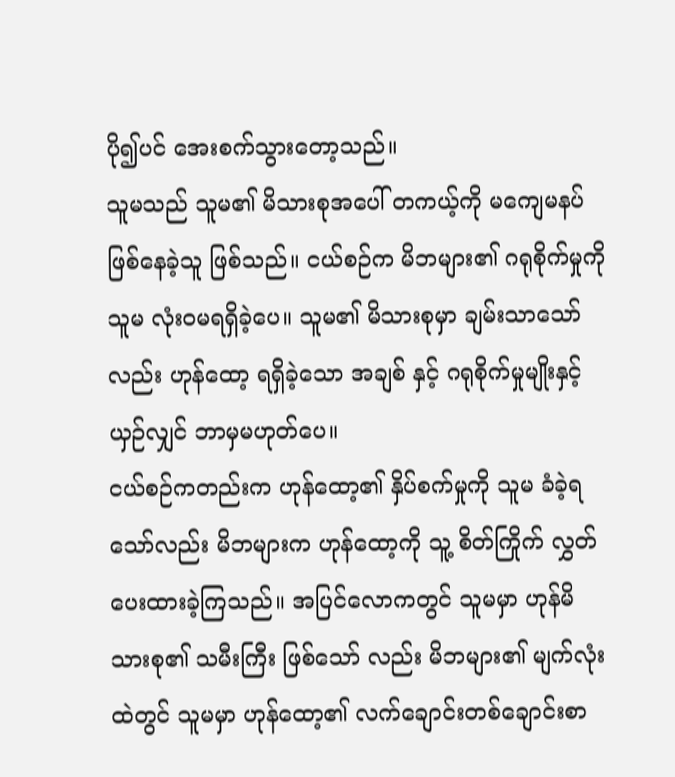ပို၍ပင် အေးစက်သွားတော့သည်။
သူမသည် သူမ၏ မိသားစုအပေါ် တကယ့်ကို မကျေမနပ် ဖြစ်နေခဲ့သူ ဖြစ်သည်။ ငယ်စဉ်က မိဘများ၏ ဂရုစိုက်မှုကို သူမ လုံးဝမရရှိခဲ့ပေ။ သူမ၏ မိသားစုမှာ ချမ်းသာသော်လည်း ဟုန်ထော့ ရရှိခဲ့သော အချစ် နှင့် ဂရုစိုက်မှုမျိုးနှင့် ယှဉ်လျှင် ဘာမှမဟုတ်ပေ။
ငယ်စဉ်ကတည်းက ဟုန်ထော့၏ နှိပ်စက်မှုကို သူမ ခံခဲ့ရသော်လည်း မိဘများက ဟုန်ထော့ကို သူ့ စိတ်ကြိုက် လွှတ်ပေးထားခဲ့ကြသည်။ အပြင်လောကတွင် သူမမှာ ဟုန်မိသားစု၏ သမီးကြီး ဖြစ်သော် လည်း မိဘများ၏ မျက်လုံးထဲတွင် သူမမှာ ဟုန်ထော့၏ လက်ချောင်းတစ်ချောင်းစာ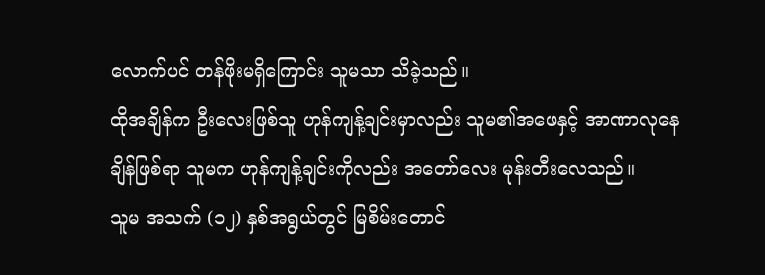လောက်ပင် တန်ဖိုးမရှိကြောင်း သူမသာ သိခဲ့သည်။
ထိုအချိန်က ဦးလေးဖြစ်သူ ဟုန်ကျန့်ချင်းမှာလည်း သူမ၏အဖေနှင့် အာဏာလုနေချိန်ဖြစ်ရာ သူမက ဟုန်ကျန့်ချင်းကိုလည်း အတော်လေး မုန်းတီးလေသည်။
သူမ အသက် (၁၂) နှစ်အရွယ်တွင် မြစိမ်းတောင်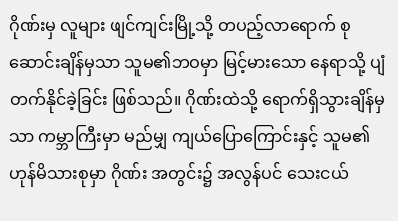ဂိုဏ်းမှ လူများ ဖျင်ကျင်းမြို့သို့ တပည့်လာရောက် စုဆောင်းချိန်မှသာ သူမ၏ဘဝမှာ မြင့်မားသော နေရာသို့ ပျံတက်နိုင်ခဲ့ခြင်း ဖြစ်သည်။ ဂိုဏ်းထဲသို့ ရောက်ရှိသွားချိန်မှသာ ကမ္ဘာကြီးမှာ မည်မျှ ကျယ်ပြောကြောင်းနှင့် သူမ၏ ဟုန်မိသားစုမှာ ဂိုဏ်း အတွင်း၌ အလွန်ပင် သေးငယ်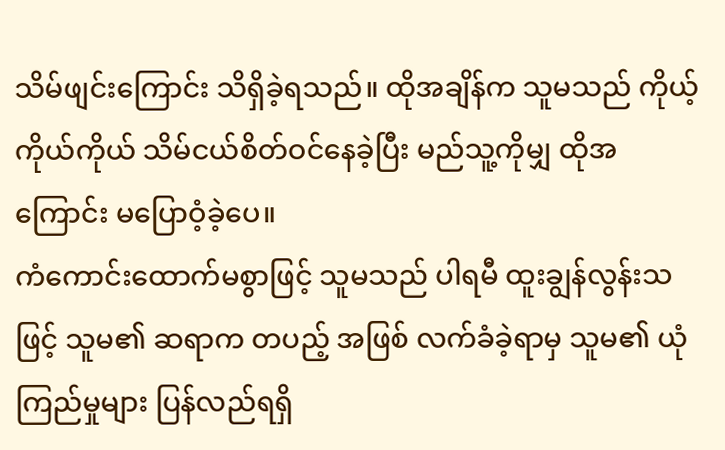သိမ်ဖျင်းကြောင်း သိရှိခဲ့ရသည်။ ထိုအချိန်က သူမသည် ကိုယ့်ကိုယ်ကိုယ် သိမ်ငယ်စိတ်ဝင်နေခဲ့ပြီး မည်သူ့ကိုမျှ ထိုအကြောင်း မပြောဝံ့ခဲ့ပေ။
ကံကောင်းထောက်မစွာဖြင့် သူမသည် ပါရမီ ထူးချွန်လွန်းသဖြင့် သူမ၏ ဆရာက တပည့် အဖြစ် လက်ခံခဲ့ရာမှ သူမ၏ ယုံကြည်မှုများ ပြန်လည်ရရှိ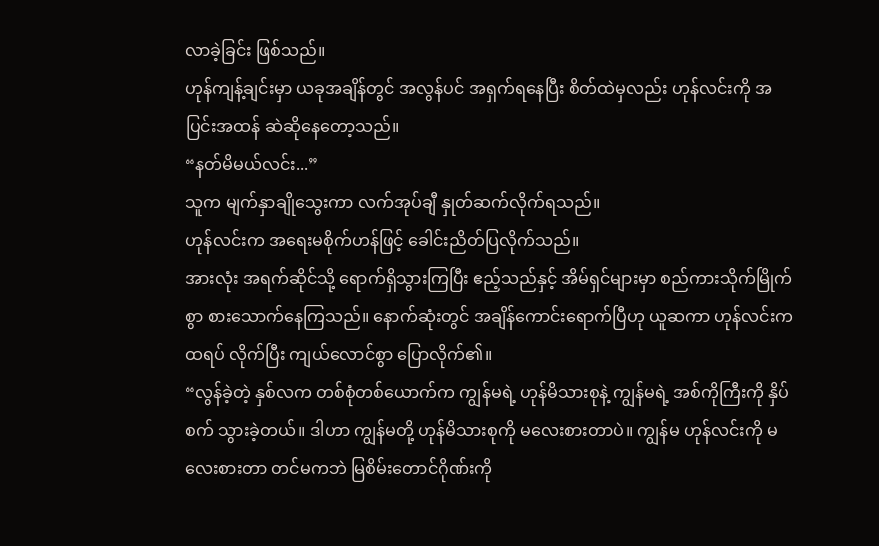လာခဲ့ခြင်း ဖြစ်သည်။
ဟုန်ကျန့်ချင်းမှာ ယခုအချိန်တွင် အလွန်ပင် အရှက်ရနေပြီး စိတ်ထဲမှလည်း ဟုန်လင်းကို အပြင်းအထန် ဆဲဆိုနေတော့သည်။
“နတ်မိမယ်လင်း...”
သူက မျက်နှာချိုသွေးကာ လက်အုပ်ချီ နှုတ်ဆက်လိုက်ရသည်။
ဟုန်လင်းက အရေးမစိုက်ဟန်ဖြင့် ခေါင်းညိတ်ပြလိုက်သည်။
အားလုံး အရက်ဆိုင်သို့ ရောက်ရှိသွားကြပြီး ဧည့်သည်နှင့် အိမ်ရှင်များမှာ စည်ကားသိုက်မြိုက်စွာ စားသောက်နေကြသည်။ နောက်ဆုံးတွင် အချိန်ကောင်းရောက်ပြီဟု ယူဆကာ ဟုန်လင်းက ထရပ် လိုက်ပြီး ကျယ်လောင်စွာ ပြောလိုက်၏။
“လွန်ခဲ့တဲ့ နှစ်လက တစ်စုံတစ်ယောက်က ကျွန်မရဲ့ ဟုန်မိသားစုနဲ့ ကျွန်မရဲ့ အစ်ကိုကြီးကို နှိပ်စက် သွားခဲ့တယ်။ ဒါဟာ ကျွန်မတို့ ဟုန်မိသားစုကို မလေးစားတာပဲ။ ကျွန်မ ဟုန်လင်းကို မလေးစားတာ တင်မကဘဲ မြစိမ်းတောင်ဂိုဏ်းကို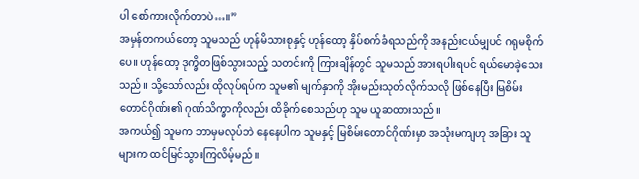ပါ စော်ကားလိုက်တာပဲ…။”
အမှန်တကယ်တော့ သူမသည် ဟုန်မိသားစုနှင့် ဟုန်ထော့ နှိပ်စက်ခံရသည်ကို အနည်းငယ်မျှပင် ဂရုမစိုက်ပေ။ ဟုန်ထော့ ဒုက္ခိတဖြစ်သွားသည့် သတင်းကို ကြားချိန်တွင် သူမသည် အားရပါးရပင် ရယ်မောခဲ့သေးသည်။ သို့သော်လည်း ထိုလုပ်ရပ်က သူမ၏ မျက်နှာကို အိုးမည်းသုတ်လိုက်သလို ဖြစ်နေပြီး မြစိမ်းတောင်ဂိုဏ်း၏ ဂုဏ်သိက္ခာကိုလည်း ထိခိုက်စေသည်ဟု သူမ ယူဆထားသည်။
အကယ်၍ သူမက ဘာမှမလုပ်ဘဲ နေနေပါက သူမနှင့် မြစိမ်းတောင်ဂိုဏ်းမှာ အသုံးမကျဟု အခြား သူများက ထင်မြင်သွားကြလိမ့်မည်။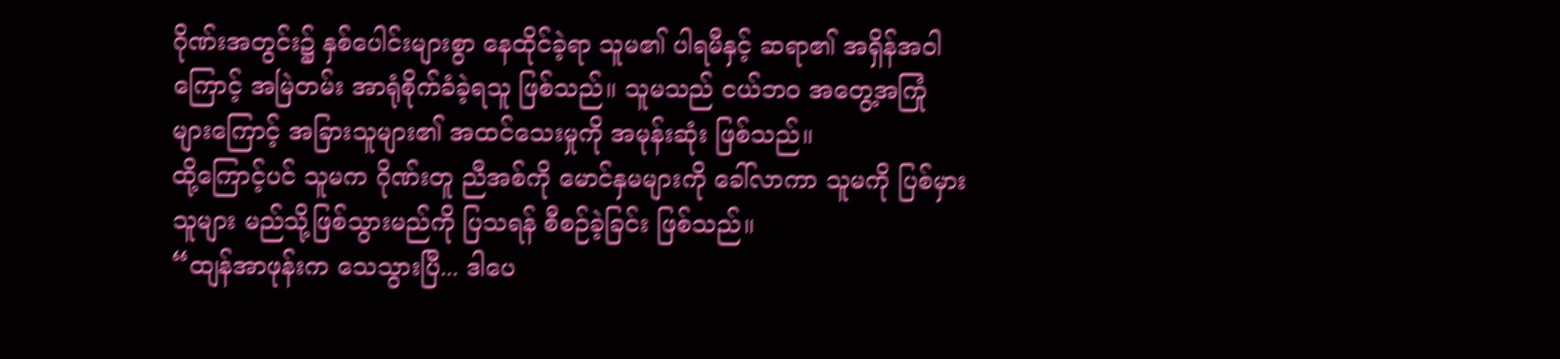ဂိုဏ်းအတွင်း၌ နှစ်ပေါင်းများစွာ နေထိုင်ခဲ့ရာ သူမ၏ ပါရမီနှင့် ဆရာ၏ အရှိန်အဝါကြောင့် အမြဲတမ်း အာရုံစိုက်ခံခဲ့ရသူ ဖြစ်သည်။ သူမသည် ငယ်ဘဝ အတွေ့အကြုံ များကြောင့် အခြားသူများ၏ အထင်သေးမှုကို အမုန်းဆုံး ဖြစ်သည်။
ထို့ကြောင့်ပင် သူမက ဂိုဏ်းတူ ညီအစ်ကို မောင်နှမများကို ခေါ်လာကာ သူမကို ပြစ်မှားသူများ မည်သို့ဖြစ်သွားမည်ကို ပြသရန် စီစဉ်ခဲ့ခြင်း ဖြစ်သည်။
“ထျန်အာဖုန်းက သေသွားပြီ... ဒါပေ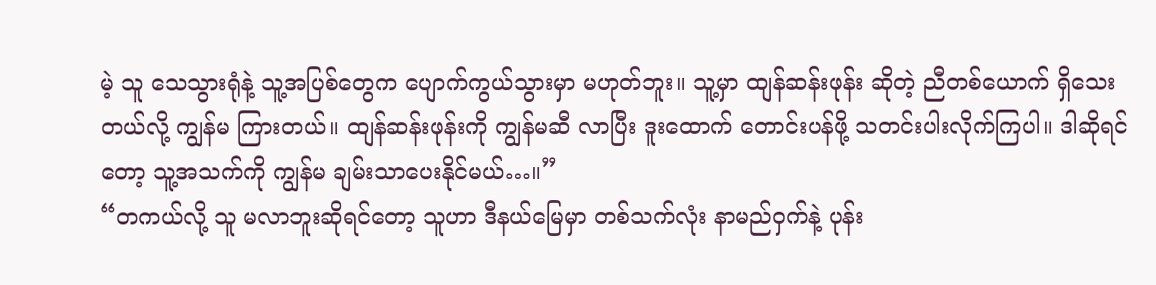မဲ့ သူ သေသွားရုံနဲ့ သူ့အပြစ်တွေက ပျောက်ကွယ်သွားမှာ မဟုတ်ဘူး။ သူ့မှာ ထျန်ဆန်းဖုန်း ဆိုတဲ့ ညီတစ်ယောက် ရှိသေးတယ်လို့ ကျွန်မ ကြားတယ်။ ထျန်ဆန်းဖုန်းကို ကျွန်မဆီ လာပြီး ဒူးထောက် တောင်းပန်ဖို့ သတင်းပါးလိုက်ကြပါ။ ဒါဆိုရင်တော့ သူ့အသက်ကို ကျွန်မ ချမ်းသာပေးနိုင်မယ်…။”
“တကယ်လို့ သူ မလာဘူးဆိုရင်တော့ သူဟာ ဒီနယ်မြေမှာ တစ်သက်လုံး နာမည်ဝှက်နဲ့ ပုန်း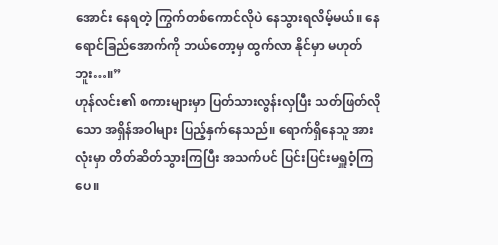အောင်း နေရတဲ့ ကြွက်တစ်ကောင်လိုပဲ နေသွားရလိမ့်မယ်။ နေရောင်ခြည်အောက်ကို ဘယ်တော့မှ ထွက်လာ နိုင်မှာ မဟုတ်ဘူး…။”
ဟုန်လင်း၏ စကားများမှာ ပြတ်သားလွန်းလှပြီး သတ်ဖြတ်လိုသော အရှိန်အဝါများ ပြည့်နှက်နေသည်။ ရောက်ရှိနေသူ အားလုံးမှာ တိတ်ဆိတ်သွားကြပြီး အသက်ပင် ပြင်းပြင်းမရှူဝံ့ကြပေ။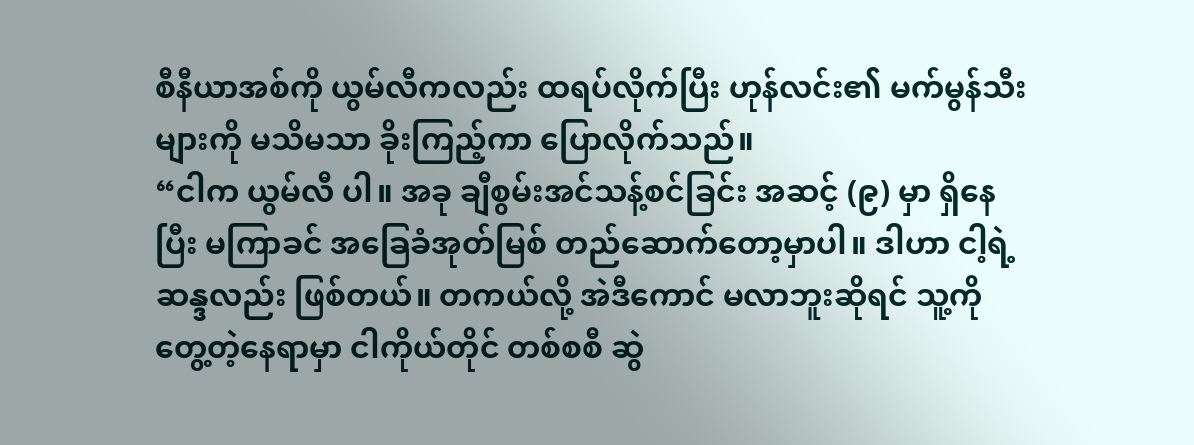စီနီယာအစ်ကို ယွမ်လီကလည်း ထရပ်လိုက်ပြီး ဟုန်လင်း၏ မက်မွန်သီးများကို မသိမသာ ခိုးကြည့်ကာ ပြောလိုက်သည်။
“ငါက ယွမ်လီ ပါ။ အခု ချီစွမ်းအင်သန့်စင်ခြင်း အဆင့် (၉) မှာ ရှိနေပြီး မကြာခင် အခြေခံအုတ်မြစ် တည်ဆောက်တော့မှာပါ။ ဒါဟာ ငါ့ရဲ့ ဆန္ဒလည်း ဖြစ်တယ်။ တကယ်လို့ အဲဒီကောင် မလာဘူးဆိုရင် သူ့ကို တွေ့တဲ့နေရာမှာ ငါကိုယ်တိုင် တစ်စစီ ဆွဲ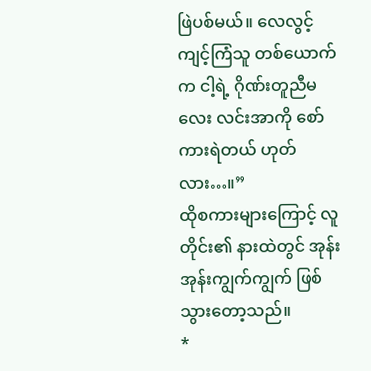ဖြဲပစ်မယ်။ လေလွင့်ကျင့်ကြံသူ တစ်ယောက်က ငါ့ရဲ့ ဂိုဏ်းတူညီမလေး လင်းအာကို စော်ကားရဲတယ် ဟုတ်လား…။”
ထိုစကားများကြောင့် လူတိုင်း၏ နားထဲတွင် အုန်းအုန်းကျွက်ကျွက် ဖြစ်သွားတော့သည်။
*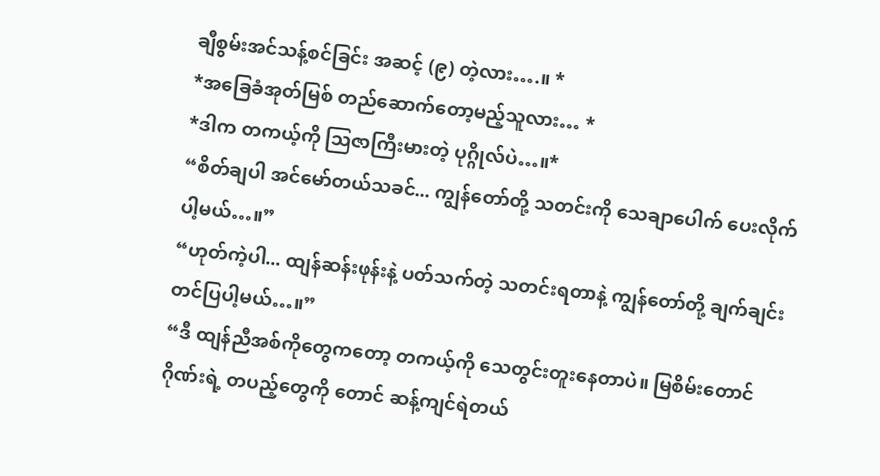ချီစွမ်းအင်သန့်စင်ခြင်း အဆင့် (၉) တဲ့လား….။ *
*အခြေခံအုတ်မြစ် တည်ဆောက်တော့မည့်သူလား… *
*ဒါက တကယ့်ကို ဩဇာကြီးမားတဲ့ ပုဂ္ဂိုလ်ပဲ…။*
“စိတ်ချပါ အင်မော်တယ်သခင်... ကျွန်တော်တို့ သတင်းကို သေချာပေါက် ပေးလိုက်ပါ့မယ်…။”
“ဟုတ်ကဲ့ပါ... ထျန်ဆန်းဖုန်းနဲ့ ပတ်သက်တဲ့ သတင်းရတာနဲ့ ကျွန်တော်တို့ ချက်ချင်း တင်ပြပါ့မယ်…။”
“ဒီ ထျန်ညီအစ်ကိုတွေကတော့ တကယ့်ကို သေတွင်းတူးနေတာပဲ။ မြစိမ်းတောင်ဂိုဏ်းရဲ့ တပည့်တွေကို တောင် ဆန့်ကျင်ရဲတယ်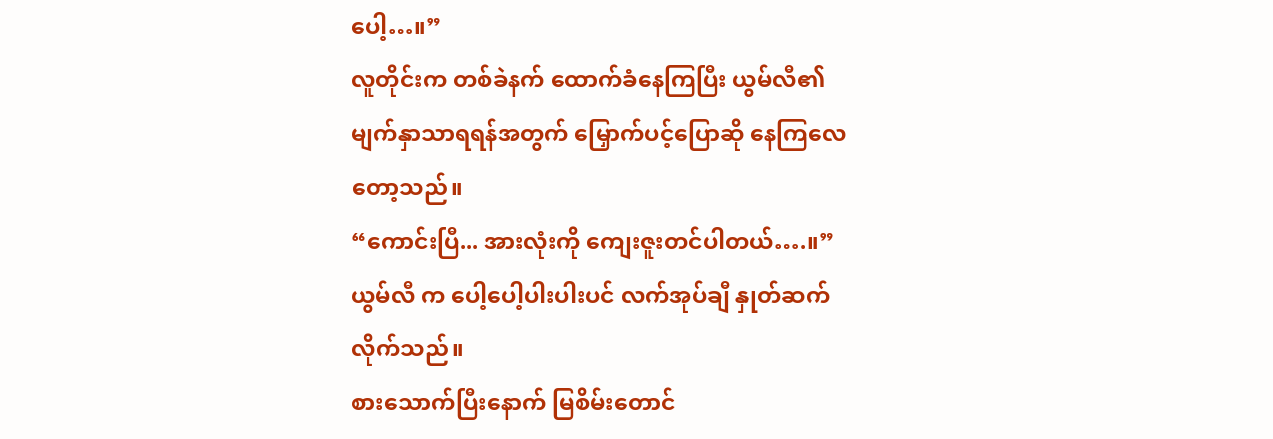ပေါ့…။”
လူတိုင်းက တစ်ခဲနက် ထောက်ခံနေကြပြီး ယွမ်လီ၏ မျက်နှာသာရရန်အတွက် မြှောက်ပင့်ပြောဆို နေကြလေတော့သည်။
“ကောင်းပြီ... အားလုံးကို ကျေးဇူးတင်ပါတယ်….။”
ယွမ်လီ က ပေါ့ပေါ့ပါးပါးပင် လက်အုပ်ချီ နှုတ်ဆက်လိုက်သည်။
စားသောက်ပြီးနောက် မြစိမ်းတောင်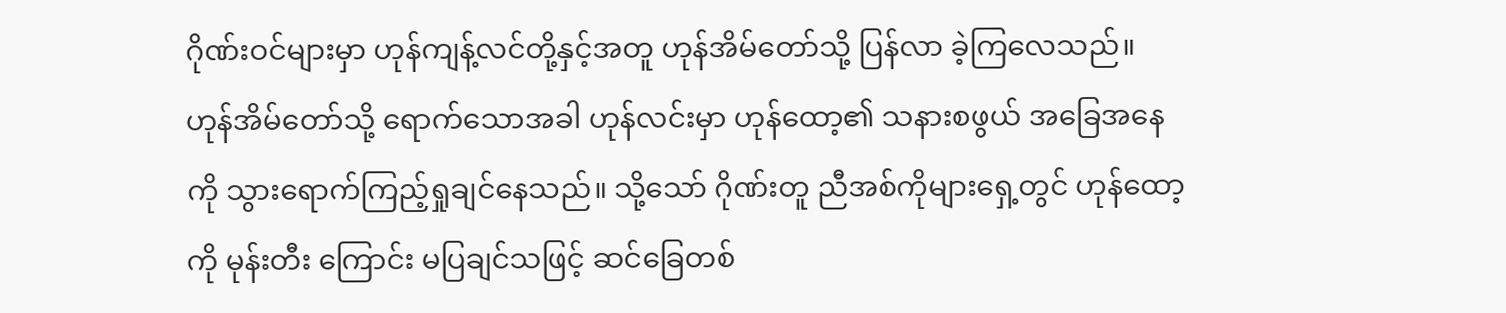ဂိုဏ်းဝင်များမှာ ဟုန်ကျန့်လင်တို့နှင့်အတူ ဟုန်အိမ်တော်သို့ ပြန်လာ ခဲ့ကြလေသည်။ ဟုန်အိမ်တော်သို့ ရောက်သောအခါ ဟုန်လင်းမှာ ဟုန်ထော့၏ သနားစဖွယ် အခြေအနေ ကို သွားရောက်ကြည့်ရှုချင်နေသည်။ သို့သော် ဂိုဏ်းတူ ညီအစ်ကိုများရှေ့တွင် ဟုန်ထော့ကို မုန်းတီး ကြောင်း မပြချင်သဖြင့် ဆင်ခြေတစ်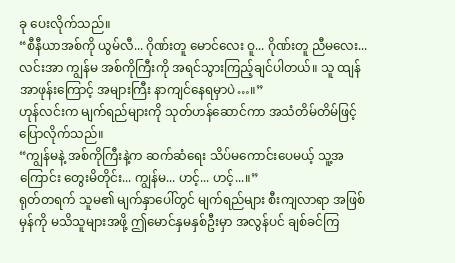ခု ပေးလိုက်သည်။
“စီနီယာအစ်ကို ယွမ်လီ... ဂိုဏ်းတူ မောင်လေး ဝူ... ဂိုဏ်းတူ ညီမလေး... လင်းအာ ကျွန်မ အစ်ကိုကြီးကို အရင်သွားကြည့်ချင်ပါတယ်။ သူ ထျန်အာဖုန်းကြောင့် အများကြီး နာကျင်နေရမှာပဲ…။”
ဟုန်လင်းက မျက်ရည်များကို သုတ်ဟန်ဆောင်ကာ အသံတိမ်တိမ်ဖြင့် ပြောလိုက်သည်။
“ကျွန်မနဲ့ အစ်ကိုကြီးနဲ့က ဆက်ဆံရေး သိပ်မကောင်းပေမယ့် သူ့အကြောင်း တွေးမိတိုင်း... ကျွန်မ... ဟင့်... ဟင့်...။”
ရုတ်တရက် သူမ၏ မျက်နှာပေါ်တွင် မျက်ရည်များ စီးကျလာရာ အဖြစ်မှန်ကို မသိသူများအဖို့ ဤမောင်နှမနှစ်ဦးမှာ အလွန်ပင် ချစ်ခင်ကြ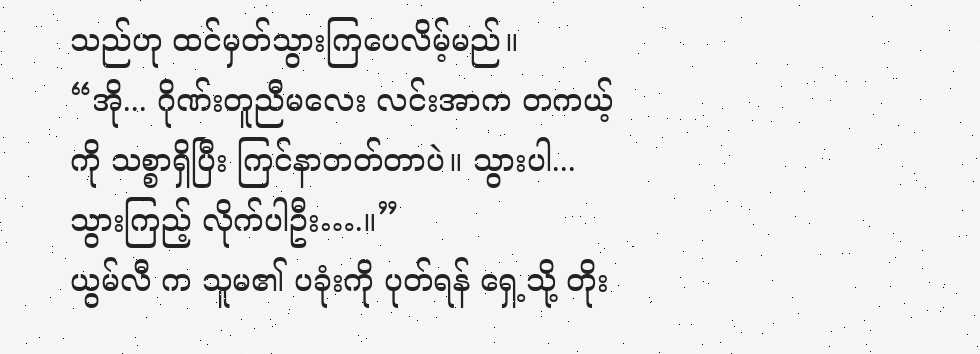သည်ဟု ထင်မှတ်သွားကြပေလိမ့်မည်။
“အို... ဂိုဏ်းတူညီမလေး လင်းအာက တကယ့်ကို သစ္စာရှိပြီး ကြင်နာတတ်တာပဲ။ သွားပါ... သွားကြည့် လိုက်ပါဦး….။”
ယွမ်လီ က သူမ၏ ပခုံးကို ပုတ်ရန် ရှေ့သို့ တိုး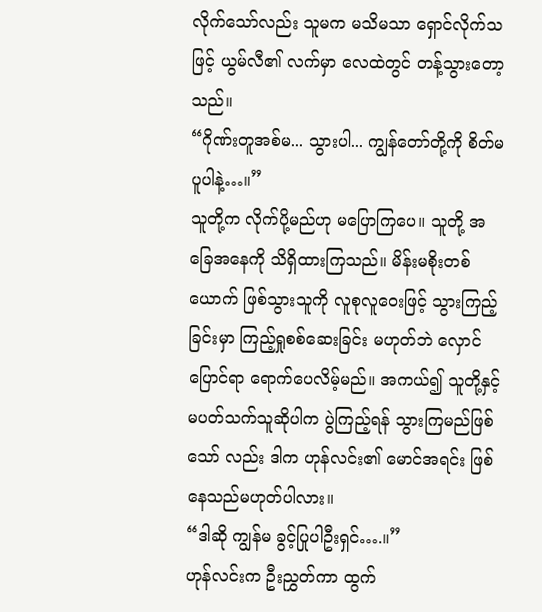လိုက်သော်လည်း သူမက မသိမသာ ရှောင်လိုက်သဖြင့် ယွမ်လီ၏ လက်မှာ လေထဲတွင် တန့်သွားတော့သည်။
“ဂိုဏ်းတူအစ်မ... သွားပါ... ကျွန်တော်တို့ကို စိတ်မပူပါနဲ့…။”
သူတို့က လိုက်ပို့မည်ဟု မပြောကြပေ။ သူတို့ အခြေအနေကို သိရှိထားကြသည်။ မိန်းမစိုးတစ်ယောက် ဖြစ်သွားသူကို လူစုလူဝေးဖြင့် သွားကြည့်ခြင်းမှာ ကြည့်ရှုစစ်ဆေးခြင်း မဟုတ်ဘဲ လှောင်ပြောင်ရာ ရောက်ပေလိမ့်မည်။ အကယ်၍ သူတို့နှင့် မပတ်သက်သူဆိုပါက ပွဲကြည့်ရန် သွားကြမည်ဖြစ်သော် လည်း ဒါက ဟုန်လင်း၏ မောင်အရင်း ဖြစ်နေသည်မဟုတ်ပါလား။
“ဒါဆို ကျွန်မ ခွင့်ပြုပါဦးရှင်….။”
ဟုန်လင်းက ဦးညွှတ်ကာ ထွက်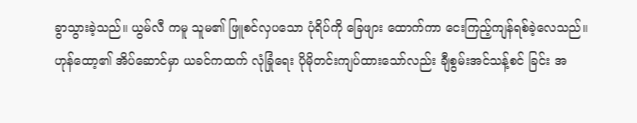ခွာသွားခဲ့သည်။ ယွမ်လီ ကမူ သူမ၏ ဖြူစင်လှပသော ပုံရိပ်ကို ခြေဖျား ထောက်ကာ ငေးကြည့်ကျန်ရစ်ခဲ့လေသည်။
ဟုန်ထော့၏ အိပ်ဆောင်မှာ ယခင်ကထက် လုံခြုံရေး ပိုမိုတင်းကျပ်ထားသော်လည်း ချီစွမ်းအင်သန့်စင် ခြင်း အ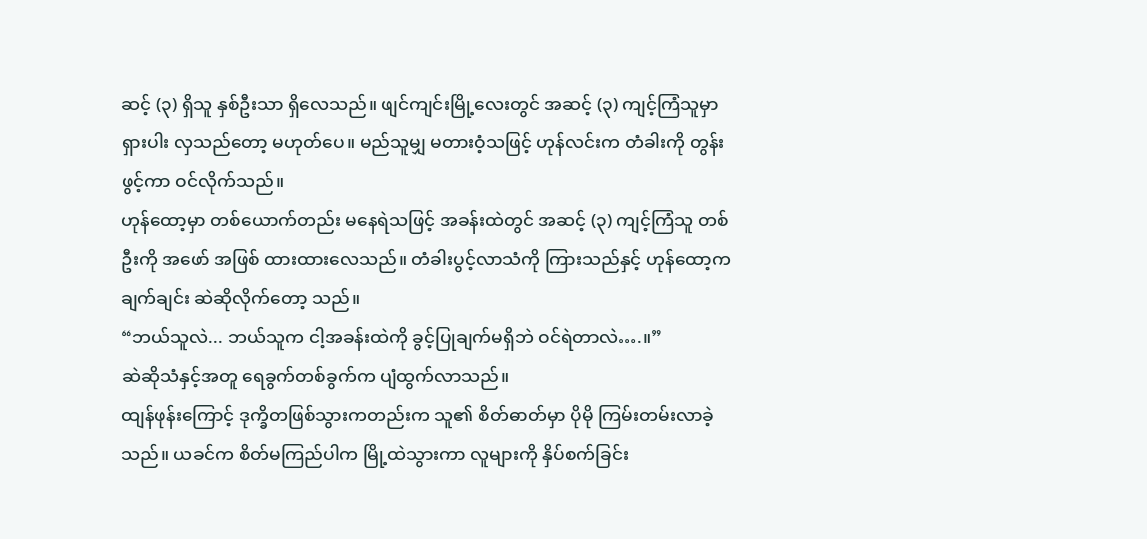ဆင့် (၃) ရှိသူ နှစ်ဦးသာ ရှိလေသည်။ ဖျင်ကျင်းမြို့လေးတွင် အဆင့် (၃) ကျင့်ကြံသူမှာ ရှားပါး လှသည်တော့ မဟုတ်ပေ။ မည်သူမျှ မတားဝံ့သဖြင့် ဟုန်လင်းက တံခါးကို တွန်းဖွင့်ကာ ဝင်လိုက်သည်။
ဟုန်ထော့မှာ တစ်ယောက်တည်း မနေရဲသဖြင့် အခန်းထဲတွင် အဆင့် (၃) ကျင့်ကြံသူ တစ်ဦးကို အဖော် အဖြစ် ထားထားလေသည်။ တံခါးပွင့်လာသံကို ကြားသည်နှင့် ဟုန်ထော့က ချက်ချင်း ဆဲဆိုလိုက်တော့ သည်။
“ဘယ်သူလဲ... ဘယ်သူက ငါ့အခန်းထဲကို ခွင့်ပြုချက်မရှိဘဲ ဝင်ရဲတာလဲ….။”
ဆဲဆိုသံနှင့်အတူ ရေခွက်တစ်ခွက်က ပျံထွက်လာသည်။
ထျန်ဖုန်းကြောင့် ဒုက္ခိတဖြစ်သွားကတည်းက သူ၏ စိတ်ဓာတ်မှာ ပိုမို ကြမ်းတမ်းလာခဲ့သည်။ ယခင်က စိတ်မကြည်ပါက မြို့ထဲသွားကာ လူများကို နှိပ်စက်ခြင်း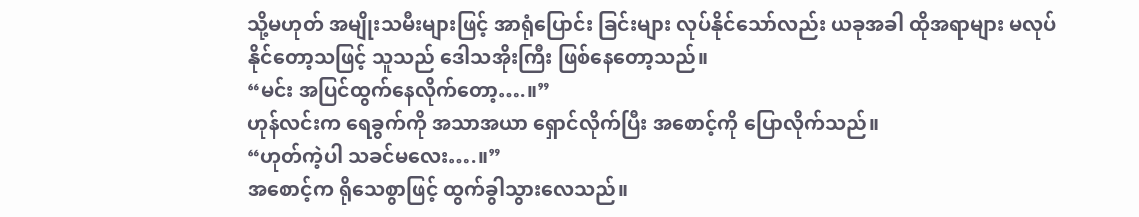သို့မဟုတ် အမျိုးသမီးများဖြင့် အာရုံပြောင်း ခြင်းများ လုပ်နိုင်သော်လည်း ယခုအခါ ထိုအရာများ မလုပ်နိုင်တော့သဖြင့် သူသည် ဒေါသအိုးကြီး ဖြစ်နေတော့သည်။
“မင်း အပြင်ထွက်နေလိုက်တော့….။”
ဟုန်လင်းက ရေခွက်ကို အသာအယာ ရှောင်လိုက်ပြီး အစောင့်ကို ပြောလိုက်သည်။
“ဟုတ်ကဲ့ပါ သခင်မလေး….။”
အစောင့်က ရိုသေစွာဖြင့် ထွက်ခွါသွားလေသည်။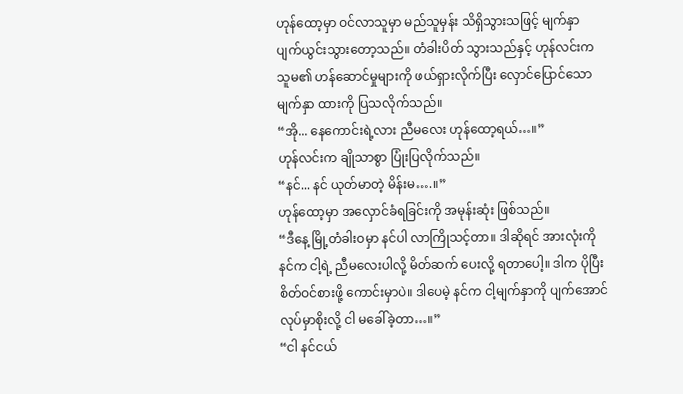ဟုန်ထော့မှာ ဝင်လာသူမှာ မည်သူမှန်း သိရှိသွားသဖြင့် မျက်နှာ ပျက်ယွင်းသွားတော့သည်။ တံခါးပိတ် သွားသည်နှင့် ဟုန်လင်းက သူမ၏ ဟန်ဆောင်မှုများကို ဖယ်ရှားလိုက်ပြီး လှောင်ပြောင်သော မျက်နှာ ထားကို ပြသလိုက်သည်။
“အို... နေကောင်းရဲ့လား ညီမလေး ဟုန်ထော့ရယ်…။”
ဟုန်လင်းက ချိုသာစွာ ပြုံးပြလိုက်သည်။
“နင်... နင် ယုတ်မာတဲ့ မိန်းမ….။”
ဟုန်ထော့မှာ အလှောင်ခံရခြင်းကို အမုန်းဆုံး ဖြစ်သည်။
“ဒီနေ့ မြို့တံခါးဝမှာ နင်ပါ လာကြိုသင့်တာ။ ဒါဆိုရင် အားလုံးကို နင်က ငါ့ရဲ့ ညီမလေးပါလို့ မိတ်ဆက် ပေးလို့ ရတာပေါ့။ ဒါက ပိုပြီး စိတ်ဝင်စားဖို့ ကောင်းမှာပဲ။ ဒါပေမဲ့ နင်က ငါ့မျက်နှာကို ပျက်အောင် လုပ်မှာစိုးလို့ ငါ မခေါ်ခဲ့တာ…။”
“ငါ နင်ငယ်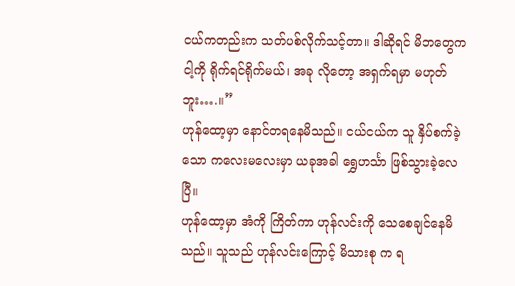ငယ်ကတည်းက သတ်ပစ်လိုက်သင့်တာ။ ဒါဆိုရင် မိဘတွေက ငါ့ကို ရိုက်ရင်ရိုက်မယ်၊ အခု လိုတော့ အရှက်ရမှာ မဟုတ်ဘူး….။”
ဟုန်ထော့မှာ နောင်တရနေမိသည်။ ငယ်ငယ်က သူ နှိပ်စက်ခဲ့သော ကလေးမလေးမှာ ယခုအခါ ရွှေဟင်္သာ ဖြစ်သွားခဲ့လေပြီ။
ဟုန်ထော့မှာ အံကို ကြိတ်ကာ ဟုန်လင်းကို သေစေချင်နေမိသည်။ သူသည် ဟုန်လင်းကြောင့် မိသားစု က ရ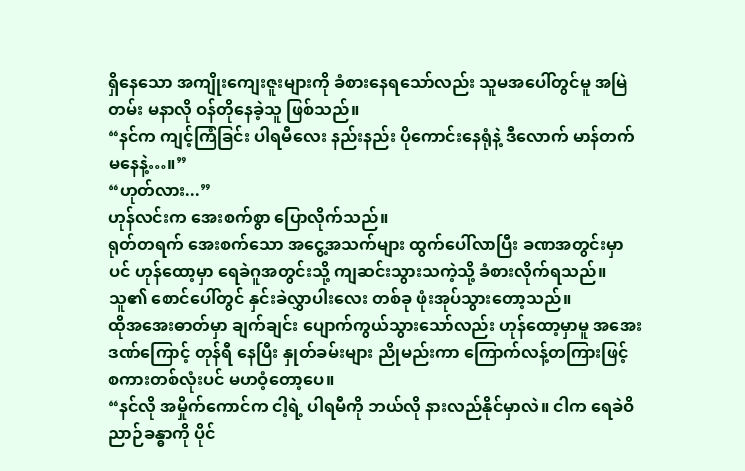ရှိနေသော အကျိုးကျေးဇူးများကို ခံစားနေရသော်လည်း သူမအပေါ်တွင်မူ အမြဲတမ်း မနာလို ဝန်တိုနေခဲ့သူ ဖြစ်သည်။
“နင်က ကျင့်ကြံခြင်း ပါရမီလေး နည်းနည်း ပိုကောင်းနေရုံနဲ့ ဒီလောက် မာန်တက်မနေနဲ့…။”
“ဟုတ်လား...”
ဟုန်လင်းက အေးစက်စွာ ပြောလိုက်သည်။
ရုတ်တရက် အေးစက်သော အငွေ့အသက်များ ထွက်ပေါ်လာပြီး ခဏအတွင်းမှာပင် ဟုန်ထော့မှာ ရေခဲဂူအတွင်းသို့ ကျဆင်းသွားသကဲ့သို့ ခံစားလိုက်ရသည်။ သူ၏ စောင်ပေါ်တွင် နှင်းခဲလွှာပါးလေး တစ်ခု ဖုံးအုပ်သွားတော့သည်။
ထိုအအေးဓာတ်မှာ ချက်ချင်း ပျောက်ကွယ်သွားသော်လည်း ဟုန်ထော့မှာမူ အအေးဒဏ်ကြောင့် တုန်ရီ နေပြီး နှုတ်ခမ်းများ ညိုမည်းကာ ကြောက်လန့်တကြားဖြင့် စကားတစ်လုံးပင် မဟဝံ့တော့ပေ။
“နင်လို အမှိုက်ကောင်က ငါ့ရဲ့ ပါရမီကို ဘယ်လို နားလည်နိုင်မှာလဲ။ ငါက ရေခဲဝိညာဉ်ခန္ဓာကို ပိုင်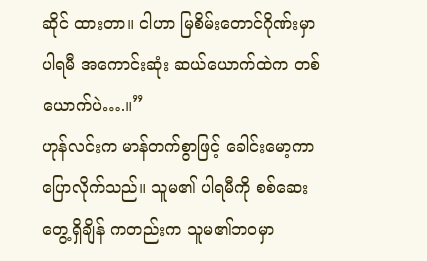ဆိုင် ထားတာ။ ငါဟာ မြစိမ်းတောင်ဂိုဏ်းမှာ ပါရမီ အကောင်းဆုံး ဆယ်ယောက်ထဲက တစ်ယောက်ပဲ….။”
ဟုန်လင်းက မာန်တက်စွာဖြင့် ခေါင်းမော့ကာ ပြောလိုက်သည်။ သူမ၏ ပါရမီကို စစ်ဆေးတွေ့ရှိချိန် ကတည်းက သူမ၏ဘဝမှာ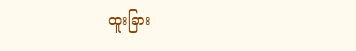ထူးခြား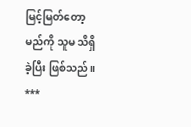မြင့်မြတ်တော့မည်ကို သူမ သိရှိခဲ့ပြီး ဖြစ်သည်။
***